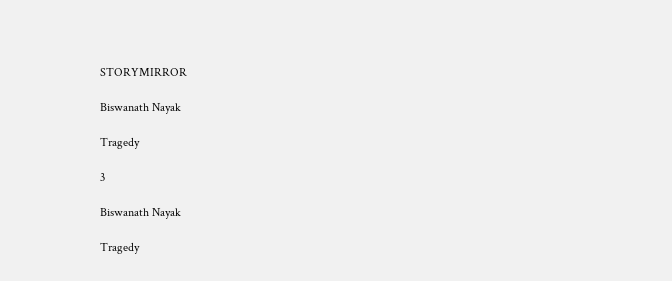STORYMIRROR

Biswanath Nayak

Tragedy

3

Biswanath Nayak

Tragedy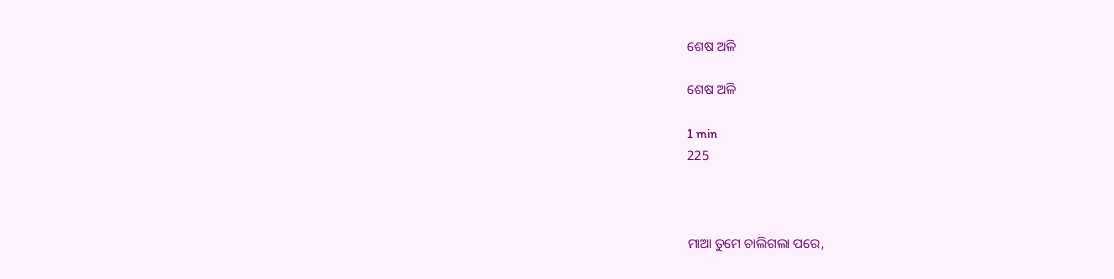ଶେଷ ଅଳି

ଶେଷ ଅଳି

1 min
225



ମାଆ ତୁମେ ଚାଲିଗଲା ପରେ,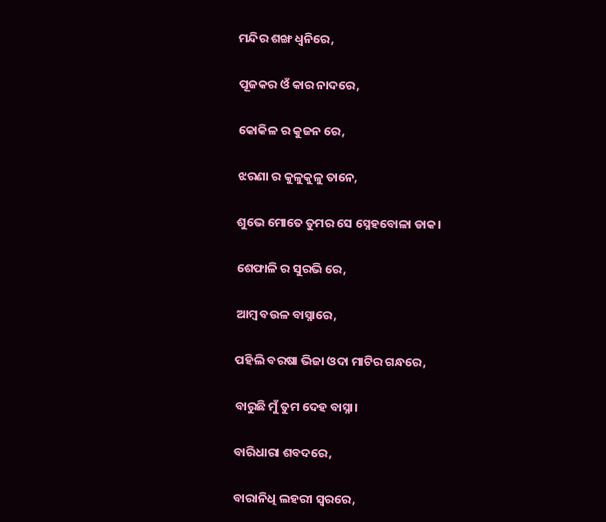ମନ୍ଦିର ଶଙ୍ଖ ଧ୍ଵନିରେ,

ପୂଜକର ଓଁ କାର ନାଦରେ,

କୋକିଳ ର କୁଜନ ରେ,

ଝରଣା ର କୁଳୁକୁଳୁ ତାନେ,

ଶୁଭେ ମୋତେ ତୁମର ସେ ସ୍ନେହବୋଳା ଡାକ।

ଶେଫାଳି ର ସୁରଭି ରେ,

ଆମ୍ବ ବଉଳ ବାସ୍ନାରେ,

ପହିଲି ବରଷା ଭିଜା ଓଦା ମାଟିର ଗନ୍ଧରେ,

ବାରୁଛି ମୁଁ ତୁମ ଦେହ ବାସ୍ନା।

ବାରିଧାରା ଶବଦରେ,

ବାରାନିଧି ଲହରୀ ସ୍ଵରରେ,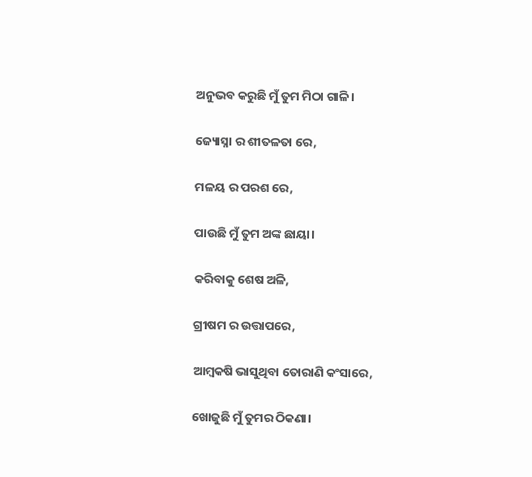ଅନୁଭବ କରୁଛି ମୁଁ ତୁମ ମିଠା ଗାଳି।

ଜ୍ୟୋସ୍ନା ର ଶୀତଳତା ରେ,

ମଳୟ ର ପରଶ ରେ,

ପାଉଛି ମୁଁ ତୁମ ଅଙ୍କ ଛାୟା।

କରିବାକୁ ଶେଷ ଅଳି,

ଗ୍ରୀଷମ ର ଉତ୍ତାପରେ,

ଆମ୍ବକଷି ଭାସୁଥିବା ତୋରାଣି କଂସାରେ,

ଖୋଜୁଛି ମୁଁ ତୁମର ଠିକଣା।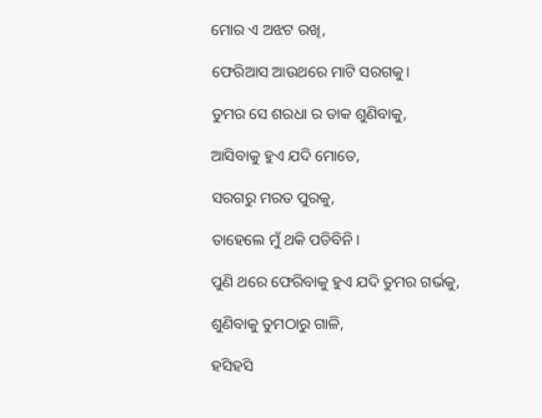ମୋର ଏ ଅଝଟ ରଖି,

ଫେରିଆସ ଆଉଥରେ ମାଟି ସରଗକୁ।

ତୁମର ସେ ଶରଧା ର ଡାକ ଶୁଣିବାକୁ,

ଆସିବାକୁ ହୁଏ ଯଦି ମୋତେ,

ସରଗରୁ ମରତ ପୁରକୁ,

ତାହେଲେ ମୁଁ ଥକି ପଡିବିନି।

ପୁଣି ଥରେ ଫେରିବାକୁ ହୁଏ ଯଦି ତୁମର ଗର୍ଭକୁ,

ଶୁଣିବାକୁ ତୁମଠାରୁ ଗାଳି,

ହସିହସି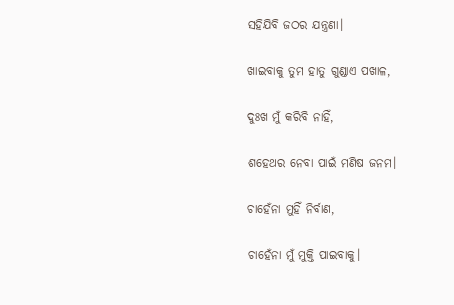ସହିଯିବି ଜଠର ଯନ୍ତ୍ରଣା।

ଖାଇବାକୁ ତୁମ ହାତୁ ଗୁଣ୍ଡାଏ ପଖାଳ,

ଦୁଃଖ ମୁଁ କରିବି ନାହିଁ,

ଶହେଥର ନେବା ପାଇଁ ମଣିଷ ଜନମ।

ଚାହେଁନା ମୁହିଁ ନିର୍ବାଣ,

ଚାହେଁନା ମୁଁ ମୁକ୍ତି ପାଇବାକୁ।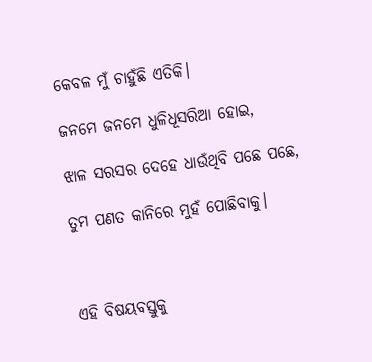କେବଳ ମୁଁ ଚାହୁଁଛି ଏତିକି।

ଜନମେ ଜନମେ ଧୁଳିଧୂସରିଆ ହୋଇ,

ଝାଳ ସରସର ଦେହେ ଧାଉଁଥିବି ପଛେ ପଛେ,

ତୁମ ପଣତ କାନିରେ ମୁହଁ ପୋଛିବାକୁ।



ଏହି ବିଷୟବସ୍ତୁକୁ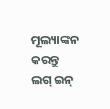ମୂଲ୍ୟାଙ୍କନ କରନ୍ତୁ
ଲଗ୍ ଇନ୍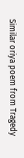Similar oriya poem from Tragedy